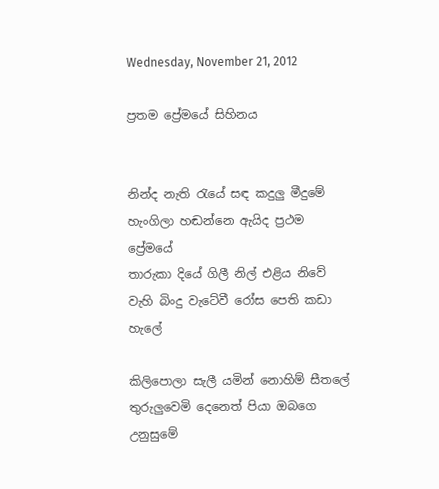Wednesday, November 21, 2012

ප්‍රතම ප්‍රේමයේ සිහිනය


නින්ද නැති රැයේ සඳ කදුලු මීදුමේ
හැංගිලා හඬන්නෙ ඇයිද ප්‍රථම ප්‍රේමයේ
තාරුකා දියේ ගිලී නිල් එළිය නිවේ
වැහි බිංදු වැටේවී රෝස පෙති කඩා හැලේ

කිලිපොලා සැලී යමින් නොහිම් සීතලේ
තුරුලුවෙමි දෙනෙත් පියා ඔබගෙ උනුසුමේ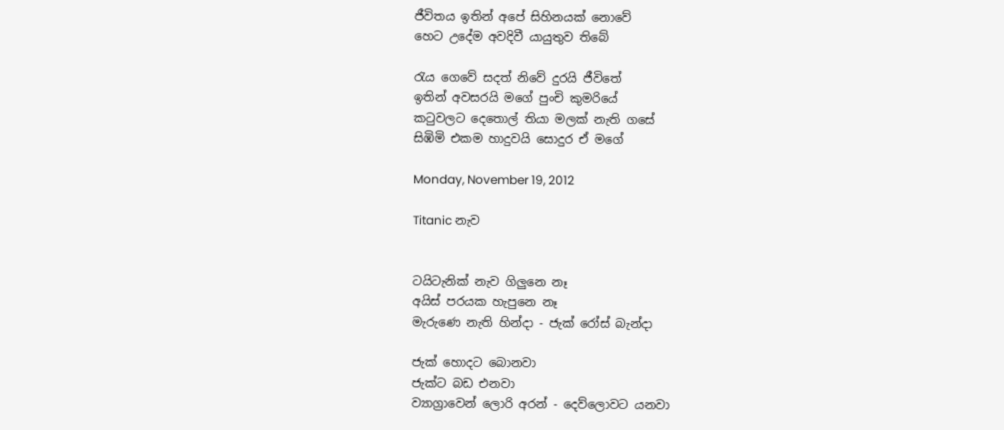ජීවිතය ඉතින් අපේ සිහිනයක් නොවේ
හෙට උදේම අවදිවී යායුතුව තිබේ

රැය ගෙවේ සදත් නිවේ දුරයි ජීවිතේ
ඉතින් අවසරයි මගේ පුංචි කුමරියේ
කටුවලට දෙතොල් තියා මලක් නැති ගසේ
සිඹිමි එකම හාදුවයි සොදුර ඒ මගේ

Monday, November 19, 2012

Titanic නැව


ටයිටැනික් නැව ගිලුනෙ නෑ
අයිස් පරයක හැපුනෙ නෑ
මැරුණෙ නැති හින්දා - ජැක් රෝස් බැන්දා

ජැක් හොදට බොනවා
ජැක්ට බඩ එනවා
ව්‍යාග්‍රාවෙන් ලොරි අරන් - දෙව්ලොවට යනවා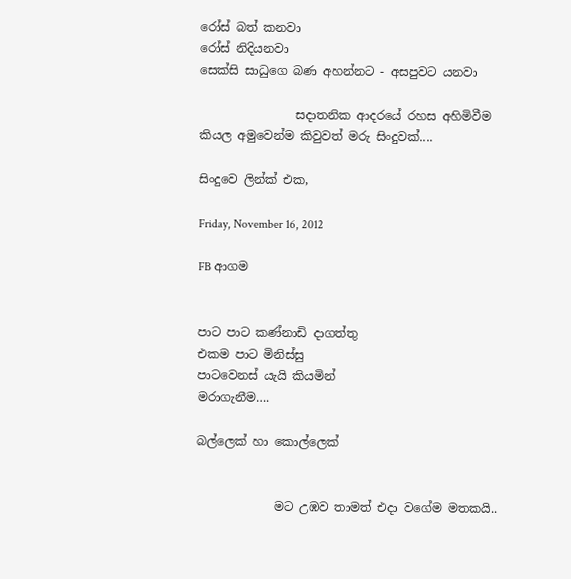රෝස් බත් කනවා
රෝස් නිදියනවා
සෙක්සි සාධුගෙ බණ අහන්නට - අසපුවට යනවා

                සදාතනික ආදරයේ රහස අහිමිවීම කියල අමුවෙන්ම කිවුවත් මරු සිංදුවක්....

සිංදුවෙ ලින්ක් එක,

Friday, November 16, 2012

FB ආගම


පාට පාට කණ්නාඩි දාගත්තු
එකම පාට මිනිස්සු
පාටවෙනස් යැයි කියමින්
මරාගැනීම….

බල්ලෙක් හා කොල්ලෙක්


             මට උඹව තාමත් එදා වගේම මතකයි..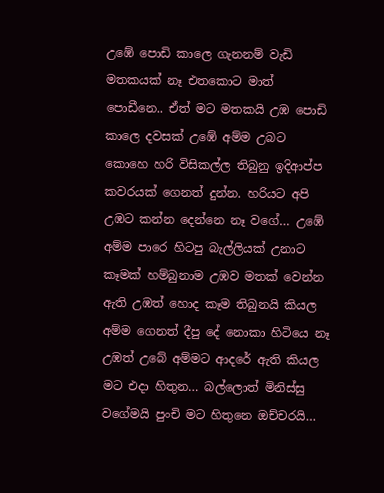උඹේ පොඩි කාලෙ ගැනනම් වැඩි මතකයක් නෑ එතකොට මාත් පොඩීනෙ.. ඒත් මට මතකයි උඹ පොඩි කාලෙ දවසක් උඹේ අම්ම උබට කොහෙ හරි විසිකල්ල තිබුනු ඉදිආප්ප කවරයක් ගෙනත් දුන්න. හරියට අපි උඹට කන්න දෙන්නෙ නෑ වගේ… උඹේ අම්ම පාරෙ හිටපු බැල්ලියක් උනාට කෑමක් හම්බුනාම උඹව මතක් වෙන්න ඇති උඹත් හොද කෑම තිබුනයි කියල අම්ම ගෙනත් දීපු දේ නොකා හිටියෙ නෑ උඹත් උබේ අම්මට ආදරේ ඇති කියල මට එදා හිතුන… බල්ලොත් මිනිස්සු වගේමයි පුංචි මට හිතුනෙ ඔච්චරයි…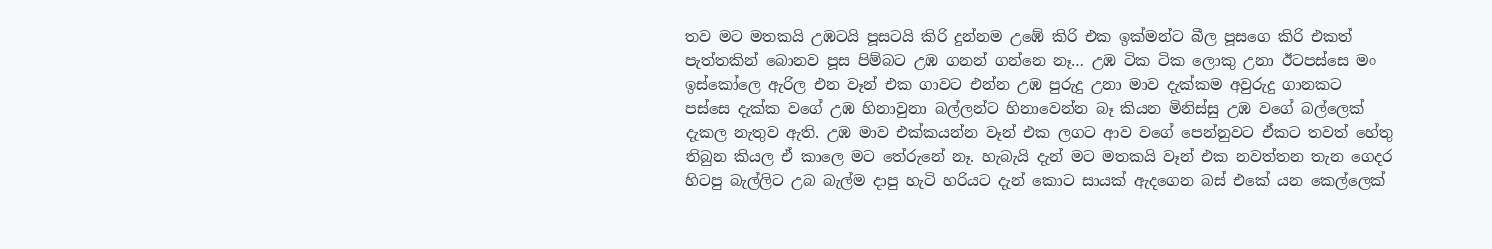තව මට මතකයි උඹටයි පූසටයි කිරි දුන්නම උඹේ කිරි එක ඉක්මන්ට බීල පූසගෙ කිරි එකත් පැත්තකින් බොනව පූස පිම්බට උඹ ගනන් ගන්නෙ නෑ… උඹ ටික ටික ලොකු උනා ඊටපස්සෙ මං ඉස්කෝලෙ ඇරිල එන වෑන් එක ගාවට එන්න උඹ පුරුදු උනා මාව දැක්කම අවුරුදු ගානකට පස්සෙ දැක්ක වගේ උඹ හිනාවුනා බල්ලන්ට හිනාවෙන්න බෑ කියන මිනිස්සු උඹ වගේ බල්ලෙක් දැකල නැතුව ඇති. උඹ මාව එක්කයන්න වෑන් එක ලගට ආව වගේ පෙන්නුවට ඒකට තවත් හේතු තිබුන කියල ඒ කාලෙ මට තේරුනේ නෑ. හැබැයි දැන් මට මතකයි වෑන් එක නවත්තන තැන ගෙදර හිටපු බැල්ලිට උබ බැල්ම දාපු හැටි හරියට දැන් කොට සායක් ඇදගෙන බස් එකේ යන කෙල්ලෙක්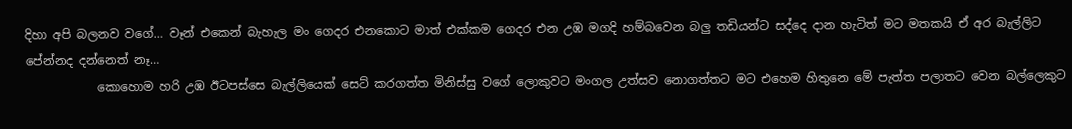දිහා අපි බලනව වගේ… වෑන් එකෙන් බැහැල මං ගෙදර එනකොට මාත් එක්කම ගෙදර එන උඹ මගදි හම්බවෙන බලු තඩියන්ට සද්දෙ දාන හැටිත් මට මතකයි ඒ අර බැල්ලිට පේන්නද දන්නෙත් නෑ…
            කොහොම හරි උඹ ඊටපස්සෙ බැල්ලියෙක් සෙට් කරගත්ත මිනිස්සු වගේ ලොකුවට මංගල උත්සව නොගත්තට මට එහෙම හිතුනෙ මේ පැත්ත පලාතට වෙන බල්ලෙකුට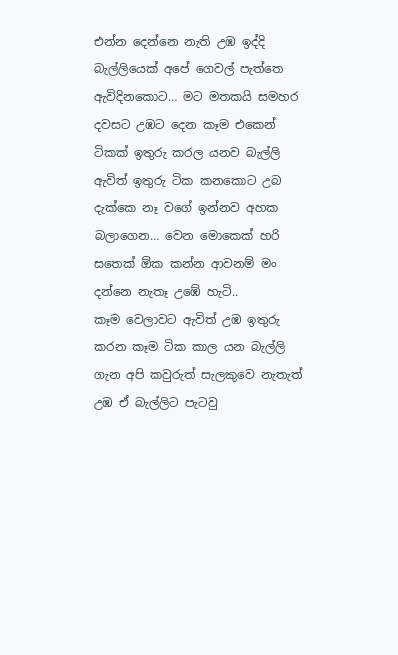එන්න දෙන්නෙ නැති උඹ ඉද්දි බැල්ලියෙක් අපේ ගෙවල් පැත්තෙ ඇවිදිනකොට… මට මතකයි සමහර දවසට උඹට දෙන කෑම එකෙන් ටිකක් ඉතුරු කරල යනව බැල්ලි ඇවිත් ඉතුරු ටික කනකොට උබ දැක්කෙ නෑ වගේ ඉන්නව අහක බලාගෙන… වෙන මොකෙක් හරි සතෙක් ඕක කන්න ආවනම් මං දන්නෙ නැතෑ උඹේ හැටි..
කෑම වෙලාවට ඇවිත් උඹ ඉතුරු කරන කෑම ටික කාල යන බැල්ලි ගැන අපි කවුරුත් සැලකුවෙ නැතැත් උඹ ඒ බැල්ලිට පැටවු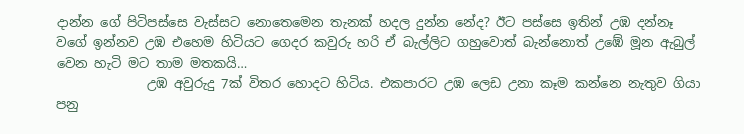දාන්න ගේ පිටිපස්සෙ වැස්සට නොතෙමෙන තැනක් හදල දුන්න නේද? ඊට පස්සෙ ඉතින් උඹ දන්නෑ වගේ ඉන්නව උඹ එහෙම හිටියට ගෙදර කවුරු හරි ඒ බැල්ලිට ගහුවොත් බැන්නොත් උඹේ මූන ඇබුල් වෙන හැටි මට තාම මතකයි…
              උඹ අවුරුදු 7ක් විතර හොදට හිටිය. එකපාරට උඹ ලෙඩ උනා කෑම කන්නෙ නැතුව ගියා පනු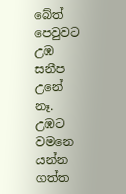බේත් පෙවුවට උඹ සනීප උනේ නෑ. උඹට වමනෙ යන්න ගත්ත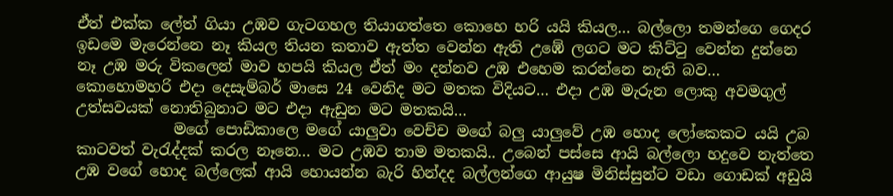ඒත් එක්ක ලේත් ගියා උඹව ගැටගහල තියාගත්තෙ කොහෙ හරි යයි කියල… බල්ලො තමන්ගෙ ගෙදර ඉඩමෙ මැරෙන්නෙ නෑ කියල තියන කතාව ඇත්ත වෙන්න ඇති උඹේ ලගට මට කිට්ටු වෙන්න දුන්නෙ නෑ උඹ මරු විකලෙන් මාව හපයි කියල ඒත් මං දන්නව උඹ එහෙම කරන්නෙ නැති බව… කොහොමහරි එදා දෙසැම්බර් මාසෙ 24 වෙනිද මට මතක විදියට… එදා උඹ මැරුන ලොකු අවමගුල් උත්සවයක් නොතිබුනාට මට එදා ඇඩුන මට මතකයි…
             මගේ පොඩිකාලෙ මගේ යාලුවා වෙච්ච මගේ බලු යාලුවේ උඹ හොද ලෝකෙකට යයි උබ කාටවත් වැරැද්දක් කරල නෑනෙ… මට උඹව තාම මතකයි.. උබෙන් පස්සෙ ආයි බල්ලො හදුවෙ නැත්තෙ උඹ වගේ හොද බල්ලෙක් ආයි හොයන්න බැරි හින්දද බල්ලන්ගෙ ආයුෂ මිනිස්සුන්ට වඩා ගොඩක් අඩුයි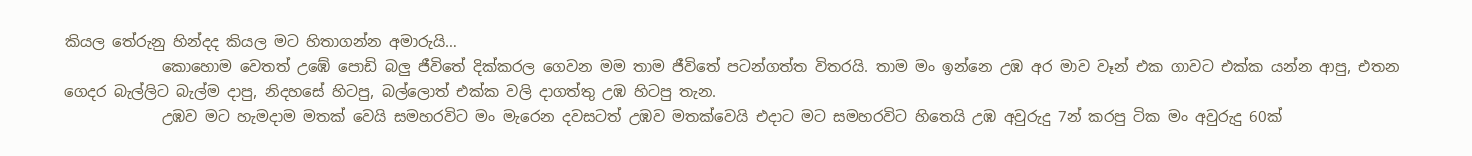කියල තේරුනු හින්දද කියල මට හිතාගන්න අමාරුයි…
             කොහොම වෙතත් උඹේ පොඩි බලු ජීවිතේ දික්කරල ගෙවන මම තාම ජීවිතේ පටන්ගත්ත විතරයි. තාම මං ඉන්නෙ උඹ අර මාව වෑන් එක ගාවට එක්ක යන්න ආපු, එතන ගෙදර බැල්ලිට බැල්ම දාපු, නිදහසේ හිටපු, බල්ලොත් එක්ක වලි දාගත්තු උඹ හිටපු තැන.
             උඹව මට හැමදාම මතක් වෙයි සමහරවිට මං මැරෙන දවසටත් උඹව මතක්වෙයි එදාට මට සමහරවිට හිතෙයි උඹ අවුරුදු 7න් කරපු ටික මං අවුරුදු 60ක්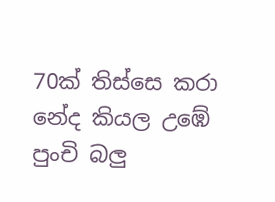70ක් තිස්සෙ කරා නේද කියල උඹේ පුංචි බලු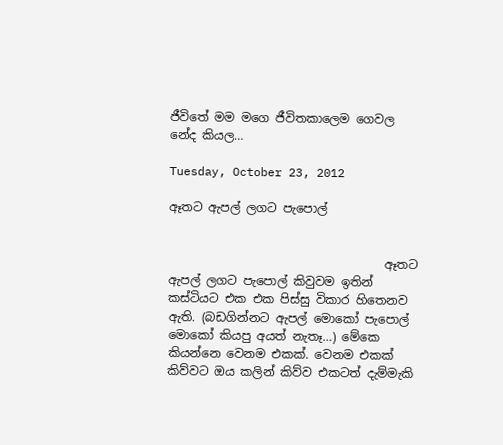ජීවිතේ මම මගෙ ජීවිතකාලෙම ගෙවල නේද කියල…

Tuesday, October 23, 2012

ඈතට ඇපල් ලගට පැපොල්


                                    ඈතට ඇපල් ලගට පැපොල් කිවුවම ඉතින් කස්ටියට එක එක පිස්සු විකාර හිතෙනව ඇති. (බඩගින්නට ඇපල් මොකෝ පැපොල් මොකෝ කියපු අයත් නැතෑ…) මේකෙ කියන්නෙ වෙනම එකක්. වෙනම එකක් කිව්වට ඔය කලින් කිව්ව එකටත් දැම්මැකි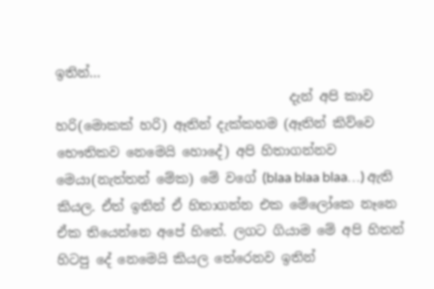ඉතින්…
                                    දැන් අපි කාව හරි(මොකක් හරි) ඈතින් දැක්කහම (ඈතින් කිව්වෙ භෞතිකව නෙමෙයි හොදේ) අපි හිතාගන්නව මෙයා(නැත්තන් මේක) මේ වගේ (blaa blaa blaa…) ඇති කියල. ඒත් ඉතින් ඒ හිතාගන්න එක මේලෝකෙ නෑනෙ ඒක තියෙන්නෙ අපේ හිතේ. ලගට ගියාම මේ අපි හිතන් හිටපු දේ නෙමෙයි කියල තේරෙනව ඉතින්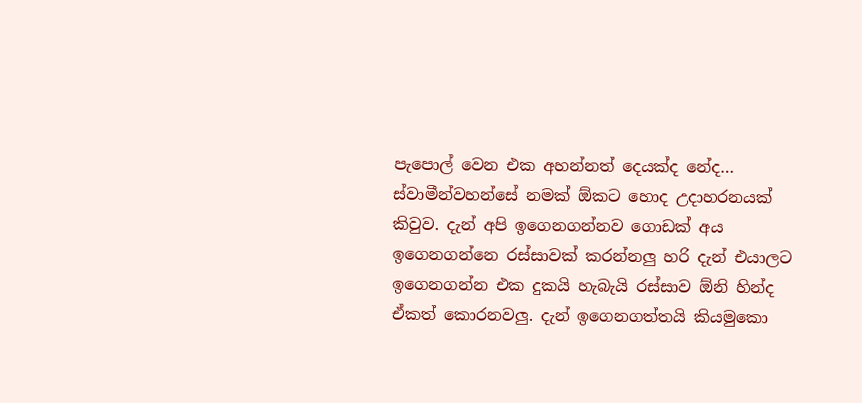පැපොල් වෙන එක අහන්නත් දෙයක්ද නේද…
ස්වාමීන්වහන්සේ නමක් ඕකට හොද උදාහරනයක් කිවුව. දැන් අපි ඉගෙනගන්නව ගොඩක් අය ඉගෙනගන්නෙ රස්සාවක් කරන්නලු හරි දැන් එයාලට ඉගෙනගන්න එක දුකයි හැබැයි රස්සාව ඕනි හින්ද ඒකත් කොරනවලු. දැන් ඉගෙනගත්තයි කියමුකො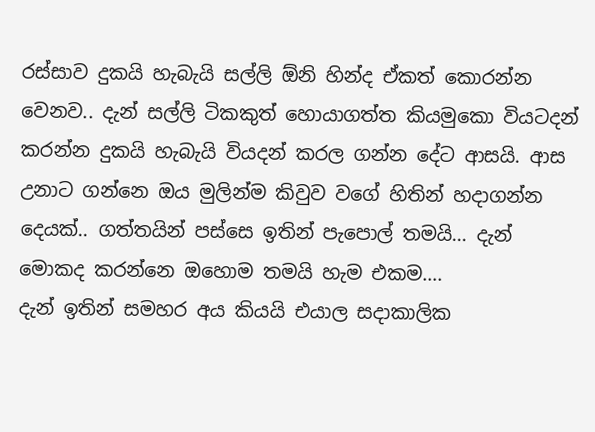රස්සාව දුකයි හැබැයි සල්ලි ඕනි හින්ද ඒකත් කොරන්න වෙනව.. දැන් සල්ලි ටිකකුත් හොයාගත්ත කියමුකො වියටදන් කරන්න දුකයි හැබැයි වියදන් කරල ගන්න දේට ආසයි. ආස උනාට ගන්නෙ ඔය මුලින්ම කිවුව වගේ හිතින් හදාගන්න දෙයක්.. ගත්තයින් පස්සෙ ඉතින් පැපොල් තමයි… දැන් මොකද කරන්නෙ ඔහොම තමයි හැම එකම….
දැන් ඉතින් සමහර අය කියයි එයාල සදාකාලික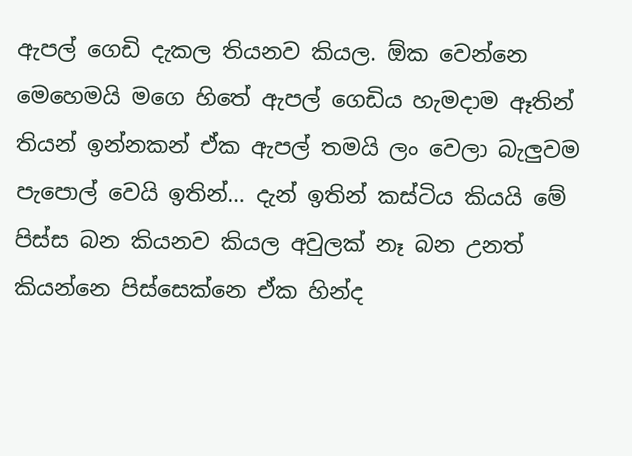ඇපල් ගෙඩි දැකල තියනව කියල. ඕක වෙන්නෙ මෙහෙමයි මගෙ හිතේ ඇපල් ගෙඩිය හැමදාම ඈතින් තියන් ඉන්නකන් ඒක ඇපල් තමයි ලං වෙලා බැලුවම පැපොල් වෙයි ඉතින්… දැන් ඉතින් කස්ටිය කියයි මේ පිස්ස බන කියනව කියල අවුලක් නෑ බන උනත් කියන්නෙ පිස්සෙක්නෙ ඒක හින්ද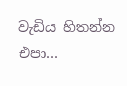වැඩිය හිතන්න එපා…